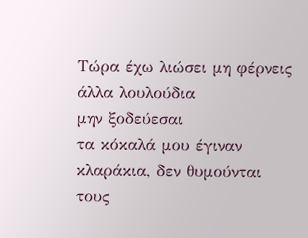Τώρα έχω λιώσει μη φέρνεις
άλλα λουλούδια
μην ξοδεύεσαι
τα κόκαλά μου έγιναν κλαράκια, δεν θυμούνται
τους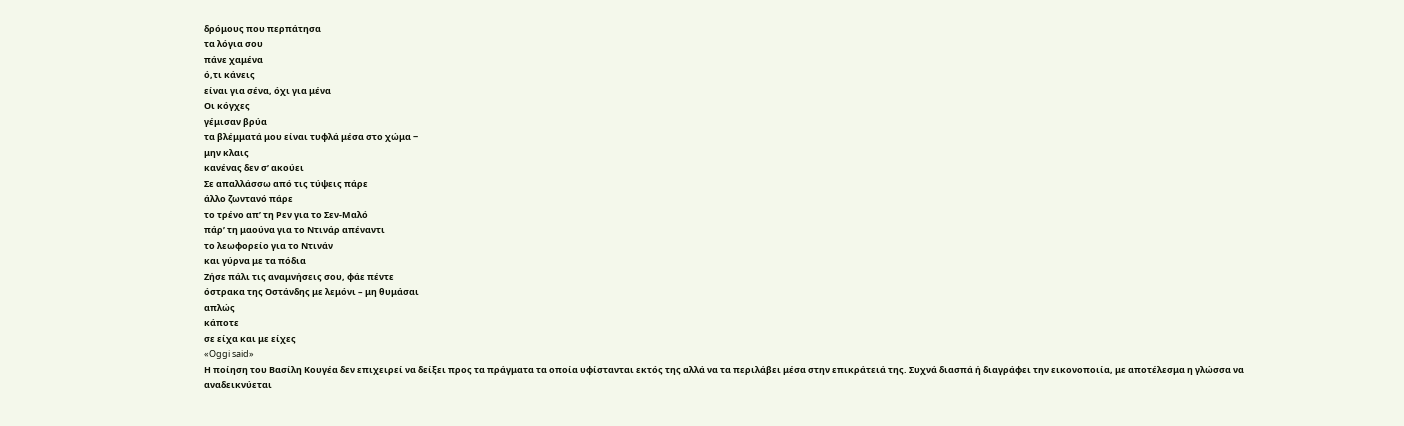δρόμους που περπάτησα
τα λόγια σου
πάνε χαμένα
ό,τι κάνεις
είναι για σένα, όχι για μένα
Οι κόγχες
γέμισαν βρύα
τα βλέμματά μου είναι τυφλά μέσα στο χώμα ‒
μην κλαις
κανένας δεν σ’ ακούει
Σε απαλλάσσω από τις τύψεις πάρε
άλλο ζωντανό πάρε
το τρένο απ’ τη Ρεν για το Σεν-Μαλό
πάρ’ τη μαούνα για το Ντινάρ απέναντι
το λεωφορείο για το Ντινάν
και γύρνα με τα πόδια
Ζήσε πάλι τις αναμνήσεις σου, φάε πέντε
όστρακα της Οστάνδης με λεμόνι – μη θυμάσαι
απλώς
κάποτε
σε είχα και με είχες
«Oggi said»
Η ποίηση του Βασίλη Κουγέα δεν επιχειρεί να δείξει προς τα πράγματα τα οποία υφίστανται εκτός της αλλά να τα περιλάβει μέσα στην επικράτειά της. Συχνά διασπά ή διαγράφει την εικονοποιία, με αποτέλεσμα η γλώσσα να αναδεικνύεται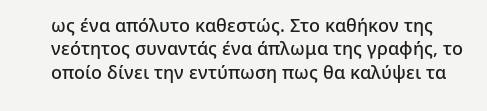ως ένα απόλυτο καθεστώς. Στο καθήκον της νεότητος συναντάς ένα άπλωμα της γραφής, το οποίο δίνει την εντύπωση πως θα καλύψει τα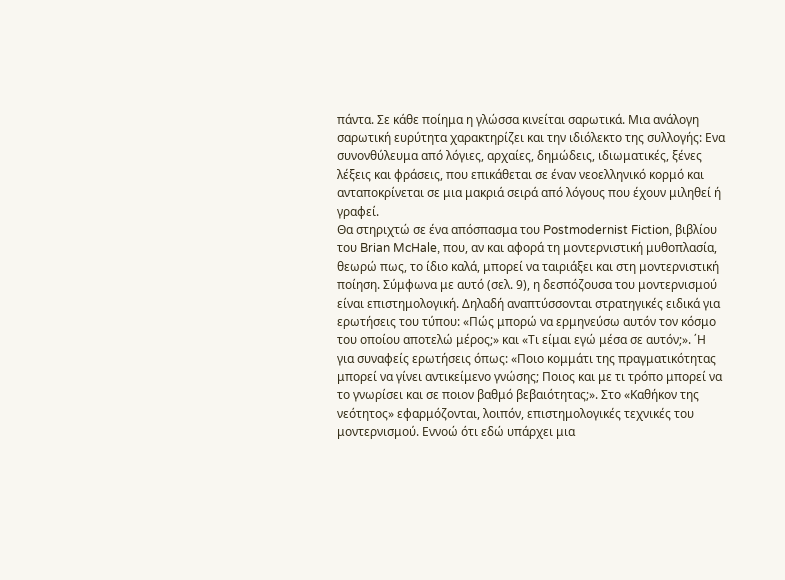πάντα. Σε κάθε ποίημα η γλώσσα κινείται σαρωτικά. Μια ανάλογη σαρωτική ευρύτητα χαρακτηρίζει και την ιδιόλεκτο της συλλογής: Ενα συνονθύλευμα από λόγιες, αρχαίες, δημώδεις, ιδιωματικές, ξένες λέξεις και φράσεις, που επικάθεται σε έναν νεοελληνικό κορμό και ανταποκρίνεται σε μια μακριά σειρά από λόγους που έχουν μιληθεί ή γραφεί.
Θα στηριχτώ σε ένα απόσπασμα του Postmodernist Fiction, βιβλίου του Brian McHale, που, αν και αφορά τη μοντερνιστική μυθοπλασία, θεωρώ πως, το ίδιο καλά, μπορεί να ταιριάξει και στη μοντερνιστική ποίηση. Σύμφωνα με αυτό (σελ. 9), η δεσπόζουσα του μοντερνισμού είναι επιστημολογική. Δηλαδή αναπτύσσονται στρατηγικές ειδικά για ερωτήσεις του τύπου: «Πώς μπορώ να ερμηνεύσω αυτόν τον κόσμο του οποίου αποτελώ μέρος;» και «Τι είμαι εγώ μέσα σε αυτόν;». ΄Η για συναφείς ερωτήσεις όπως: «Ποιο κομμάτι της πραγματικότητας μπορεί να γίνει αντικείμενο γνώσης; Ποιος και με τι τρόπο μπορεί να το γνωρίσει και σε ποιον βαθμό βεβαιότητας;». Στο «Καθήκον της νεότητος» εφαρμόζονται, λοιπόν, επιστημολογικές τεχνικές του μοντερνισμού. Εννοώ ότι εδώ υπάρχει μια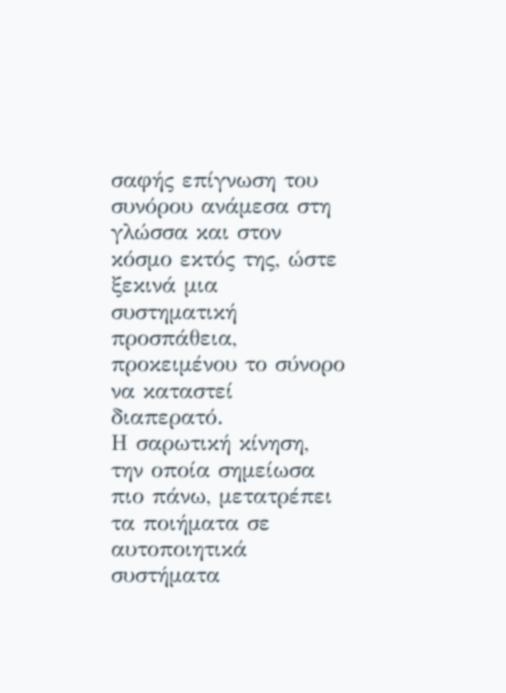σαφής επίγνωση του συνόρου ανάμεσα στη γλώσσα και στον κόσμο εκτός της, ώστε ξεκινά μια συστηματική προσπάθεια, προκειμένου το σύνορο να καταστεί διαπερατό.
Η σαρωτική κίνηση, την οποία σημείωσα πιο πάνω, μετατρέπει τα ποιήματα σε αυτοποιητικά συστήματα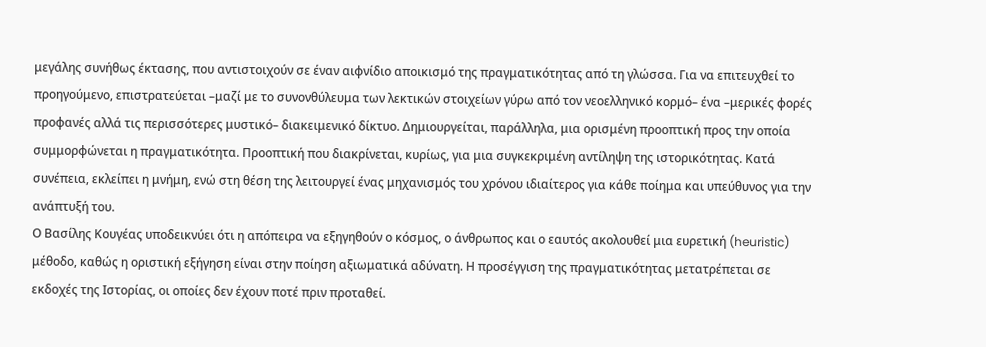μεγάλης συνήθως έκτασης, που αντιστοιχούν σε έναν αιφνίδιο αποικισμό της πραγματικότητας από τη γλώσσα. Για να επιτευχθεί το προηγούμενο, επιστρατεύεται –μαζί με το συνονθύλευμα των λεκτικών στοιχείων γύρω από τον νεοελληνικό κορμό– ένα –μερικές φορές προφανές αλλά τις περισσότερες μυστικό– διακειμενικό δίκτυο. Δημιουργείται, παράλληλα, μια ορισμένη προοπτική προς την οποία συμμορφώνεται η πραγματικότητα. Προοπτική που διακρίνεται, κυρίως, για μια συγκεκριμένη αντίληψη της ιστορικότητας. Κατά συνέπεια, εκλείπει η μνήμη, ενώ στη θέση της λειτουργεί ένας μηχανισμός του χρόνου ιδιαίτερος για κάθε ποίημα και υπεύθυνος για την ανάπτυξή του.
Ο Βασίλης Κουγέας υποδεικνύει ότι η απόπειρα να εξηγηθούν ο κόσμος, ο άνθρωπος και ο εαυτός ακολουθεί μια ευρετική (heuristic) μέθοδο, καθώς η οριστική εξήγηση είναι στην ποίηση αξιωματικά αδύνατη. Η προσέγγιση της πραγματικότητας μετατρέπεται σε εκδοχές της Ιστορίας, οι οποίες δεν έχουν ποτέ πριν προταθεί.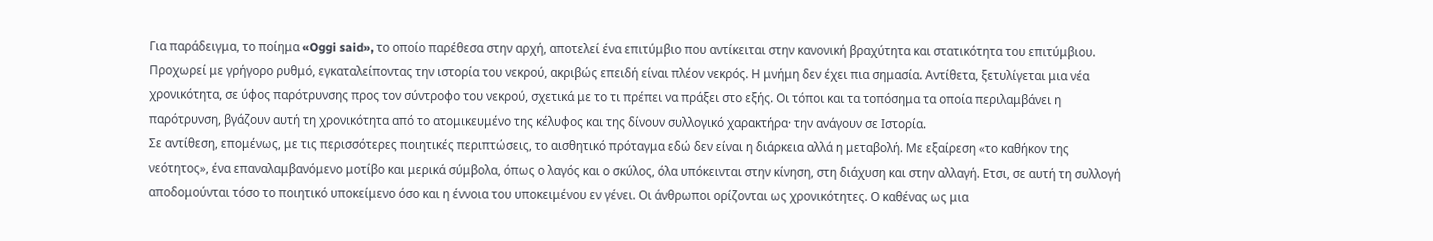Για παράδειγμα, το ποίημα «Oggi said», το οποίο παρέθεσα στην αρχή, αποτελεί ένα επιτύμβιο που αντίκειται στην κανονική βραχύτητα και στατικότητα του επιτύμβιου. Προχωρεί με γρήγορο ρυθμό, εγκαταλείποντας την ιστορία του νεκρού, ακριβώς επειδή είναι πλέον νεκρός. Η μνήμη δεν έχει πια σημασία. Αντίθετα, ξετυλίγεται μια νέα χρονικότητα, σε ύφος παρότρυνσης προς τον σύντροφο του νεκρού, σχετικά με το τι πρέπει να πράξει στο εξής. Οι τόποι και τα τοπόσημα τα οποία περιλαμβάνει η παρότρυνση, βγάζουν αυτή τη χρονικότητα από το ατομικευμένο της κέλυφος και της δίνουν συλλογικό χαρακτήρα· την ανάγουν σε Ιστορία.
Σε αντίθεση, επομένως, με τις περισσότερες ποιητικές περιπτώσεις, το αισθητικό πρόταγμα εδώ δεν είναι η διάρκεια αλλά η μεταβολή. Με εξαίρεση «το καθήκον της νεότητος», ένα επαναλαμβανόμενο μοτίβο και μερικά σύμβολα, όπως ο λαγός και ο σκύλος, όλα υπόκεινται στην κίνηση, στη διάχυση και στην αλλαγή. Ετσι, σε αυτή τη συλλογή αποδομούνται τόσο το ποιητικό υποκείμενο όσο και η έννοια του υποκειμένου εν γένει. Οι άνθρωποι ορίζονται ως χρονικότητες. Ο καθένας ως μια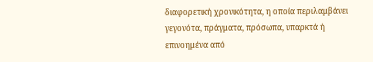διαφορετική χρονικότητα, η οποία περιλαμβάνει γεγονότα, πράγματα, πρόσωπα, υπαρκτά ή επινοημένα από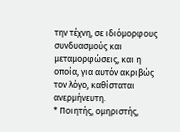την τέχνη, σε ιδιόμορφους συνδυασμούς και μεταμορφώσεις, και η οποία, για αυτόν ακριβώς τον λόγο, καθίσταται ανερμήνευτη.
* Ποιητής, ομηριστής,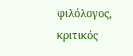φιλόλογος, κριτικός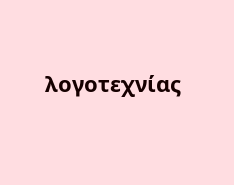λογοτεχνίας